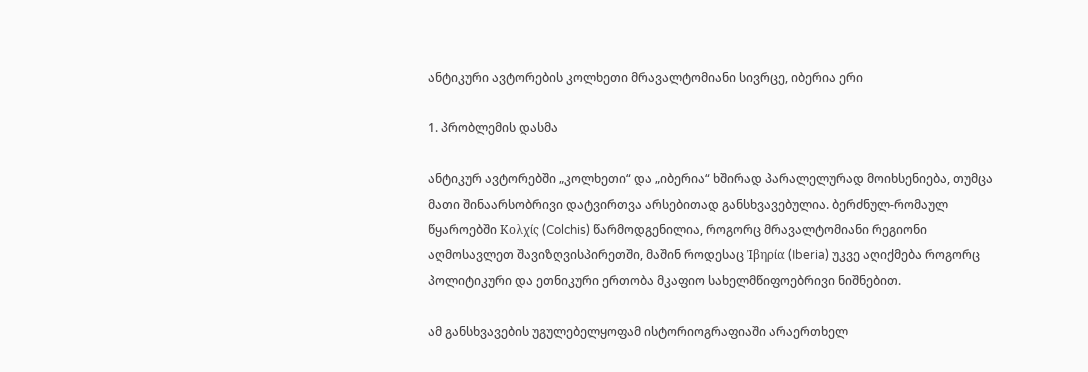ანტიკური ავტორების კოლხეთი მრავალტომიანი სივრცე, იბერია ერი

1. პრობლემის დასმა

ანტიკურ ავტორებში „კოლხეთი“ და „იბერია“ ხშირად პარალელურად მოიხსენიება, თუმცა მათი შინაარსობრივი დატვირთვა არსებითად განსხვავებულია. ბერძნულ-რომაულ წყაროებში Κολχίς (Colchis) წარმოდგენილია, როგორც მრავალტომიანი რეგიონი აღმოსავლეთ შავიზღვისპირეთში, მაშინ როდესაც Ἰβηρία (Iberia) უკვე აღიქმება როგორც პოლიტიკური და ეთნიკური ერთობა მკაფიო სახელმწიფოებრივი ნიშნებით.

ამ განსხვავების უგულებელყოფამ ისტორიოგრაფიაში არაერთხელ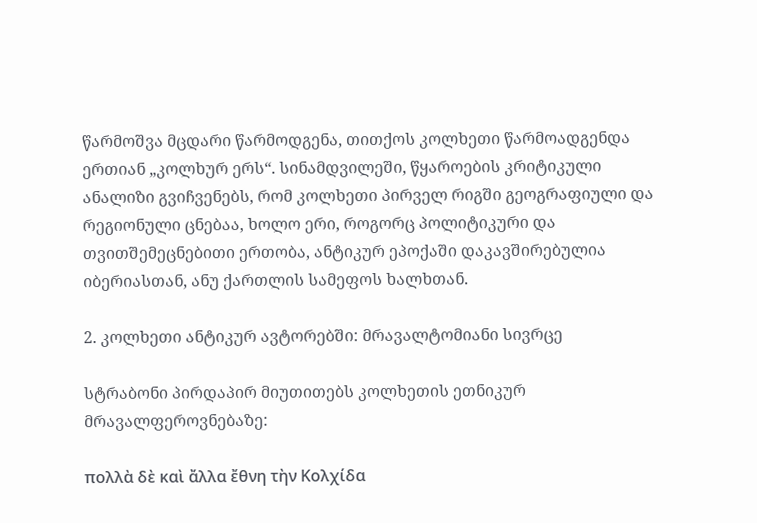წარმოშვა მცდარი წარმოდგენა, თითქოს კოლხეთი წარმოადგენდა ერთიან „კოლხურ ერს“. სინამდვილეში, წყაროების კრიტიკული ანალიზი გვიჩვენებს, რომ კოლხეთი პირველ რიგში გეოგრაფიული და რეგიონული ცნებაა, ხოლო ერი, როგორც პოლიტიკური და თვითშემეცნებითი ერთობა, ანტიკურ ეპოქაში დაკავშირებულია იბერიასთან, ანუ ქართლის სამეფოს ხალხთან.

2. კოლხეთი ანტიკურ ავტორებში: მრავალტომიანი სივრცე

სტრაბონი პირდაპირ მიუთითებს კოლხეთის ეთნიკურ მრავალფეროვნებაზე:

πολλὰ δὲ καὶ ἄλλα ἔθνη τὴν Κολχίδα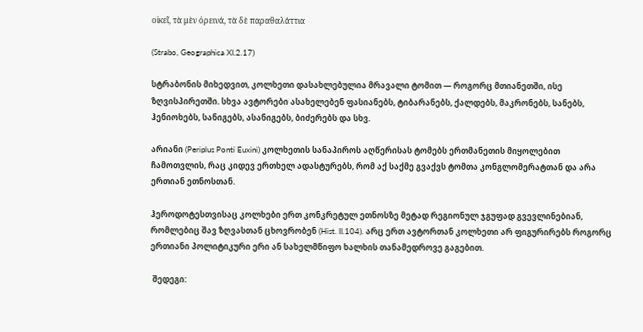οἰκεῖ, τὰ μὲν ὀρεινά, τὰ δὲ παραθαλάττια

(Strabo, Geographica XI.2.17)

სტრაბონის მიხედვით, კოლხეთი დასახლებულია მრავალი ტომით — როგორც მთიანეთში, ისე ზღვისპირეთში. სხვა ავტორები ასახელებენ ფასიანებს, ტიბარანებს, ქალდებს, მაკრონებს, სანებს, ჰენიოხებს, სანიგებს, ასანიგებს, ბიძერებს და სხვ.

არიანი (Periplus Ponti Euxini) კოლხეთის სანაპიროს აღწერისას ტომებს ერთმანეთის მიყოლებით ჩამოთვლის, რაც კიდევ ერთხელ ადასტურებს, რომ აქ საქმე გვაქვს ტომთა კონგლომერატთან და არა ერთიან ეთნოსთან.

ჰეროდოტესთვისაც კოლხები ერთ კონკრეტულ ეთნოსზე მეტად რეგიონულ ჯგუფად გვევლინებიან, რომლებიც შავ ზღვასთან ცხოვრობენ (Hist. II.104). არც ერთ ავტორთან კოლხეთი არ ფიგურირებს როგორც ერთიანი პოლიტიკური ერი ან სახელმწიფო ხალხის თანამედროვე გაგებით.

 შედეგი: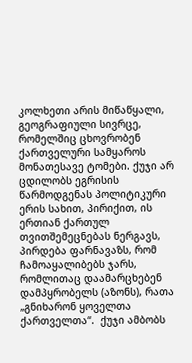კოლხეთი არის მიწაწყალი, გეოგრაფიული სივრცე, რომელშიც ცხოვრობენ ქართველური სამყაროს მონათესავე ტომები. ქუჯი არ ცდილობს ეგრისის წარმოდგენას პოლიტიკური ერის სახით, პირიქით, ის ერთიან ქართულ თვითშემეცნებას ნერგავს, პირდება ფარნავაზს, რომ ჩამოაყალიბებს ჯარს, რომლითაც დაამარცხებენ დამპყრობელს (აზონს), რათა „გნიხარონ ყოველთა ქართველთა“.  ქუჯი ამბობს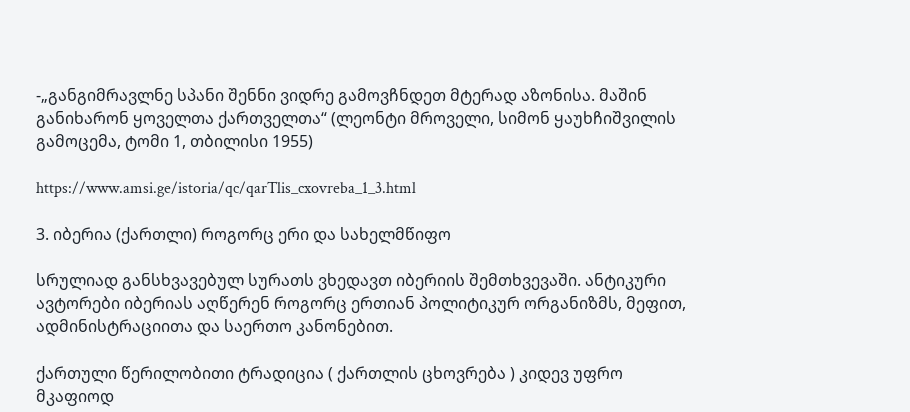-„განგიმრავლნე სპანი შენნი ვიდრე გამოვჩნდეთ მტერად აზონისა. მაშინ განიხარონ ყოველთა ქართველთა“ (ლეონტი მროველი, სიმონ ყაუხჩიშვილის გამოცემა, ტომი 1, თბილისი 1955)

https://www.amsi.ge/istoria/qc/qarTlis_cxovreba_1_3.html

3. იბერია (ქართლი) როგორც ერი და სახელმწიფო

სრულიად განსხვავებულ სურათს ვხედავთ იბერიის შემთხვევაში. ანტიკური ავტორები იბერიას აღწერენ როგორც ერთიან პოლიტიკურ ორგანიზმს, მეფით, ადმინისტრაციითა და საერთო კანონებით.

ქართული წერილობითი ტრადიცია ( ქართლის ცხოვრება ) კიდევ უფრო მკაფიოდ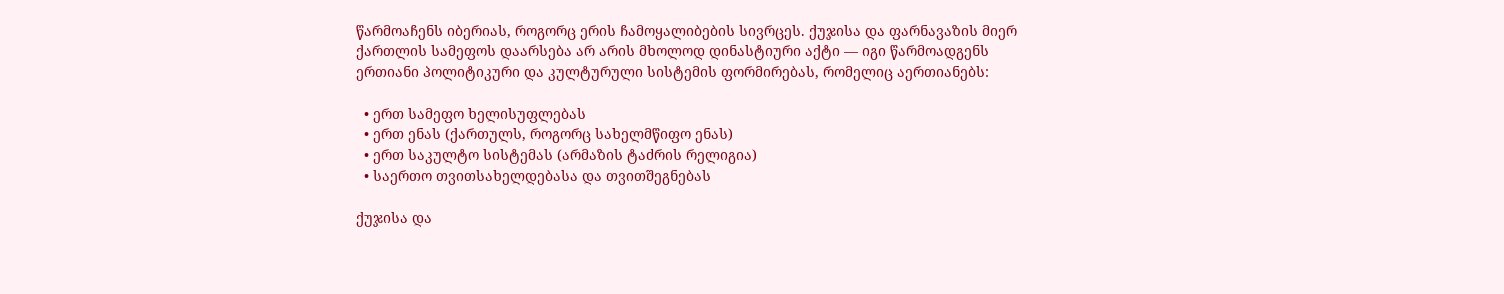წარმოაჩენს იბერიას, როგორც ერის ჩამოყალიბების სივრცეს. ქუჯისა და ფარნავაზის მიერ ქართლის სამეფოს დაარსება არ არის მხოლოდ დინასტიური აქტი — იგი წარმოადგენს ერთიანი პოლიტიკური და კულტურული სისტემის ფორმირებას, რომელიც აერთიანებს:

  • ერთ სამეფო ხელისუფლებას
  • ერთ ენას (ქართულს, როგორც სახელმწიფო ენას)
  • ერთ საკულტო სისტემას (არმაზის ტაძრის რელიგია)
  • საერთო თვითსახელდებასა და თვითშეგნებას

ქუჯისა და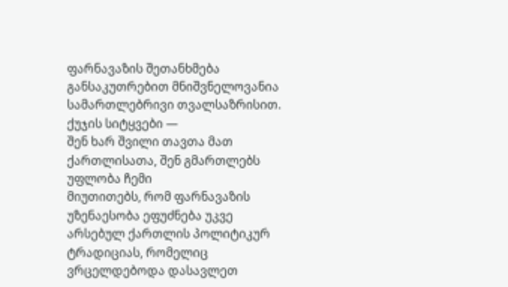ფარნავაზის შეთანხმება განსაკუთრებით მნიშვნელოვანია სამართლებრივი თვალსაზრისით. ქუჯის სიტყვები —
შენ ხარ შვილი თავთა მათ ქართლისათა, შენ გმართლებს უფლობა ჩემი
მიუთითებს, რომ ფარნავაზის უზენაესობა ეფუძნება უკვე არსებულ ქართლის პოლიტიკურ ტრადიციას, რომელიც ვრცელდებოდა დასავლეთ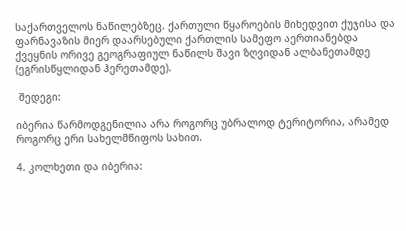საქართველოს ნაწილებზეც. ქართული წყაროების მიხედვით ქუჯისა და ფარნავაზის მიერ დაარსებული ქართლის სამეფო აერთიანებდა ქვეყნის ორივე გეოგრაფიულ ნაწილს შავი ზღვიდან ალბანეთამდე (ეგრისწყლიდან ჰერეთამდე).

 შედეგი:

იბერია წარმოდგენილია არა როგორც უბრალოდ ტერიტორია, არამედ როგორც ერი სახელმწიფოს სახით.

4. კოლხეთი და იბერია: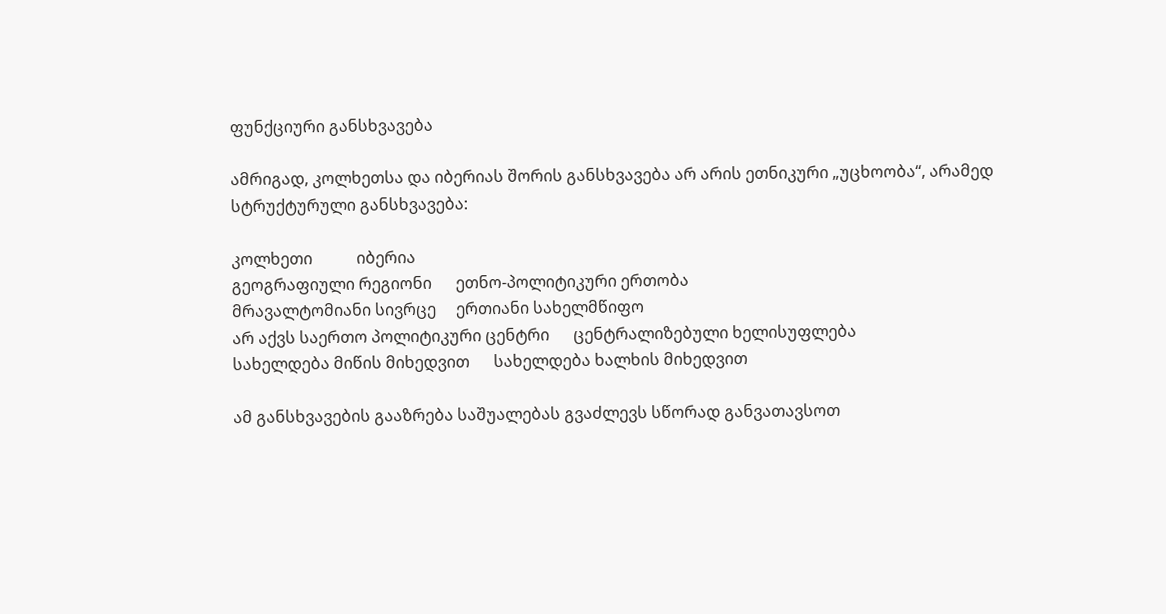ფუნქციური განსხვავება

ამრიგად, კოლხეთსა და იბერიას შორის განსხვავება არ არის ეთნიკური „უცხოობა“, არამედ სტრუქტურული განსხვავება:

კოლხეთი           იბერია
გეოგრაფიული რეგიონი      ეთნო-პოლიტიკური ერთობა
მრავალტომიანი სივრცე     ერთიანი სახელმწიფო
არ აქვს საერთო პოლიტიკური ცენტრი      ცენტრალიზებული ხელისუფლება
სახელდება მიწის მიხედვით      სახელდება ხალხის მიხედვით

ამ განსხვავების გააზრება საშუალებას გვაძლევს სწორად განვათავსოთ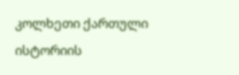კოლხეთი ქართული ისტორიის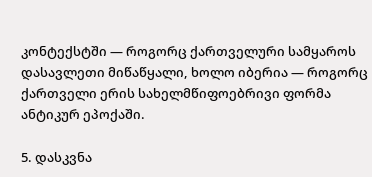კონტექსტში — როგორც ქართველური სამყაროს დასავლეთი მიწაწყალი, ხოლო იბერია — როგორც ქართველი ერის სახელმწიფოებრივი ფორმა ანტიკურ ეპოქაში.

5. დასკვნა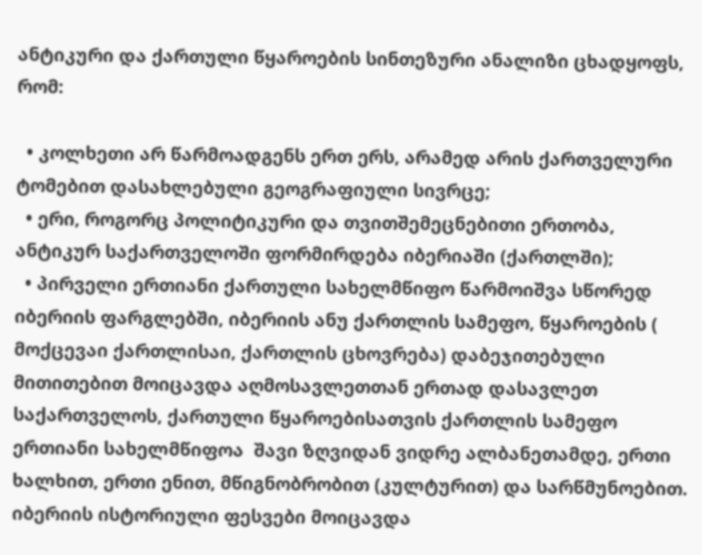ანტიკური და ქართული წყაროების სინთეზური ანალიზი ცხადყოფს, რომ:

  • კოლხეთი არ წარმოადგენს ერთ ერს, არამედ არის ქართველური ტომებით დასახლებული გეოგრაფიული სივრცე;
  • ერი, როგორც პოლიტიკური და თვითშემეცნებითი ერთობა, ანტიკურ საქართველოში ფორმირდება იბერიაში (ქართლში);
  • პირველი ერთიანი ქართული სახელმწიფო წარმოიშვა სწორედ იბერიის ფარგლებში, იბერიის ანუ ქართლის სამეფო, წყაროების ( მოქცევაი ქართლისაი, ქართლის ცხოვრება) დაბეჯითებული მითითებით მოიცავდა აღმოსავლეთთან ერთად დასავლეთ საქართველოს, ქართული წყაროებისათვის ქართლის სამეფო ერთიანი სახელმწიფოა  შავი ზღვიდან ვიდრე ალბანეთამდე, ერთი ხალხით, ერთი ენით, მწიგნობრობით (კულტურით) და სარწმუნოებით. იბერიის ისტორიული ფესვები მოიცავდა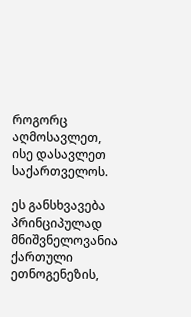როგორც აღმოსავლეთ, ისე დასავლეთ საქართველოს.

ეს განსხვავება პრინციპულად მნიშვნელოვანია ქართული ეთნოგენეზის,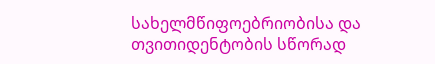სახელმწიფოებრიობისა და თვითიდენტობის სწორად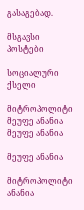გასაგებად.

მსგავსი პოსტები

სოციალური ქსელი

მიტროპოლიტი მეუფე ანანია
მეუფე ანანია

მეუფე ანანია

მიტროპოლიტი ანანია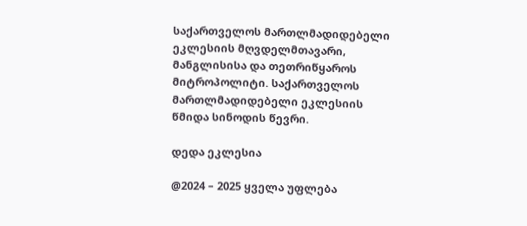საქართველოს მართლმადიდებელი ეკლესიის მღვდელმთავარი, მანგლისისა და თეთრიწყაროს მიტროპოლიტი. საქართველოს მართლმადიდებელი ეკლესიის წმიდა სინოდის წევრი.

დედა ეკლესია

@2024 – 2025 ყველა უფლება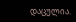დაცულია.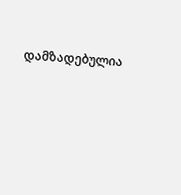დამზადებულია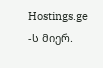Hostings.ge -ს მიერ.